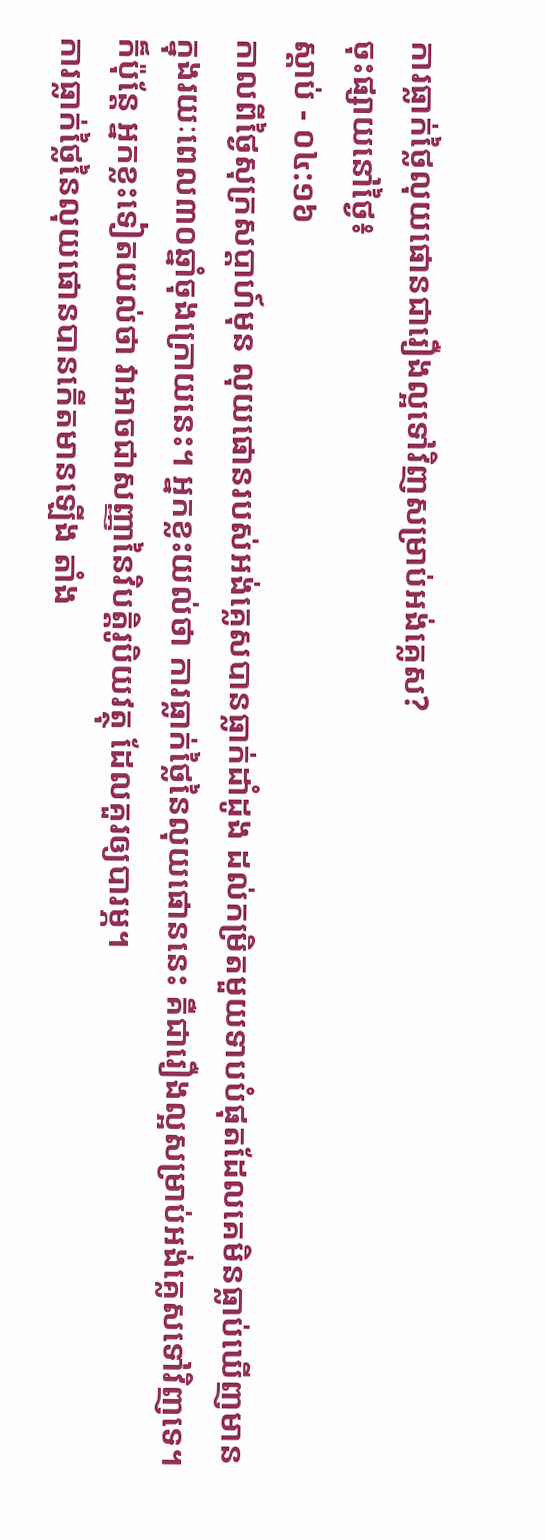ការធ្លាក់ថ្លៃលុយផោនជារឿងល្អទៅវិញសម្រាប់អង់គ្លេស?
ចុះផ្សាយនៅថ្ងៃ៖
ស្តាប់ - ០៤:១៦
កាលពីថ្ងៃសុក្រសប្តាហ៍មុន លុយផោនរបស់អង់គ្លេសបានធ្លាក់ដាំដូង ដល់កម្រិតមួយទាបបំផុតដែលគេមិនធ្លាប់ឃើញមាន ក្នុងរយៈពេល៣០ឆ្នាំចុងក្រោយនេះ។ អ្នកខ្លះយល់ថា ការធ្លាក់ថ្លៃនៃលុយផោននេះ គឺជារឿងល្អសម្រាប់អង់គ្លេសទៅវិញទេ។ ក៏ប៉ុន្តែ អ្នកខ្លះទៀតយល់ថា វាអាចជាសញ្ញានៃវិបត្តិរូបិយវត្ថុ ដែលគួរឲ្យបារម្ភ។
ការធ្លាក់ថ្លៃនៃលុយផោនបានកើតមានឡើង តាំង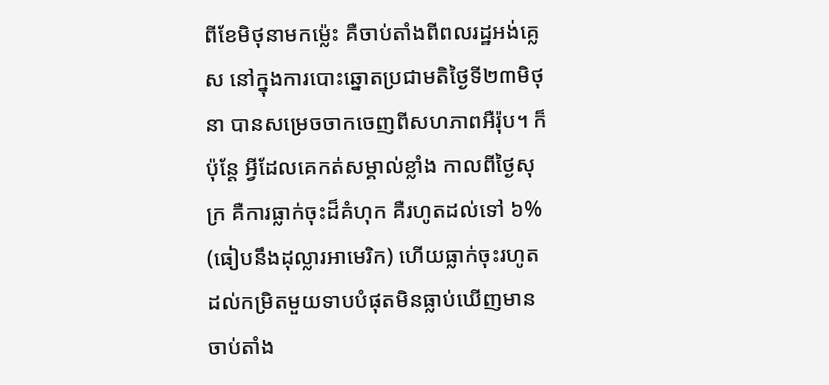ពីខែមិថុនាមកម៉្លេះ គឺចាប់តាំងពីពលរដ្ឋអង់គ្លេស នៅក្នុងការបោះឆ្នោតប្រជាមតិថ្ងៃទី២៣មិថុនា បានសម្រេចចាកចេញពីសហភាពអឺរ៉ុប។ ក៏ប៉ុន្តែ អ្វីដែលគេកត់សម្គាល់ខ្លាំង កាលពីថ្ងៃសុក្រ គឺការធ្លាក់ចុះដ៏គំហុក គឺរហូតដល់ទៅ ៦% (ធៀបនឹងដុល្លារអាមេរិក) ហើយធ្លាក់ចុះរហូតដល់កម្រិតមួយទាបបំផុតមិនធ្លាប់ឃើញមានចាប់តាំង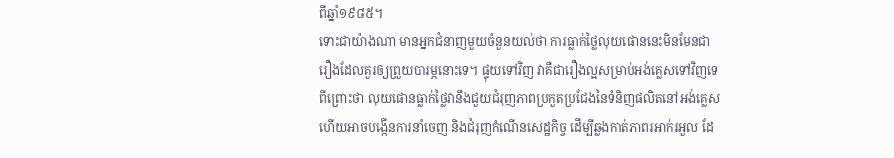ពីឆ្នាំ១៩៨៥។
ទោះជាយ៉ាងណា មានអ្នកជំនាញមួយចំនួនយល់ថា ការធ្លាក់ថ្លៃលុយផោននេះមិនមែនជារឿងដែលគួរឲ្យព្រួយបារម្ភនោះទេ។ ផ្ទុយទៅវិញ វាគឺជារឿងល្អសម្រាប់អង់គ្លេសទៅវិញទេ ពីព្រោះថា លុយផោនធ្លាក់ថ្លៃវានឹងជួយជំរុញភាពប្រកួតប្រជែងនៃទំនិញផលិតនៅអង់គ្លេស ហើយអាចបង្កើនការនាំចេញ និងជំរុញកំណើនសេដ្ឋកិច្ច ដើម្បីឆ្លងកាត់ភាពរអាក់រអួល ដែ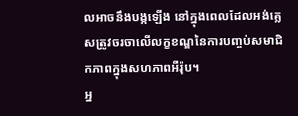លអាចនឹងបង្កឡើង នៅក្នុងពេលដែលអង់គ្លេសត្រូវចរចាលើលក្ខខណ្ឌនៃការបញ្ចប់សមាជិកភាពក្នុងសហភាពអឺរ៉ុប។
អ្ន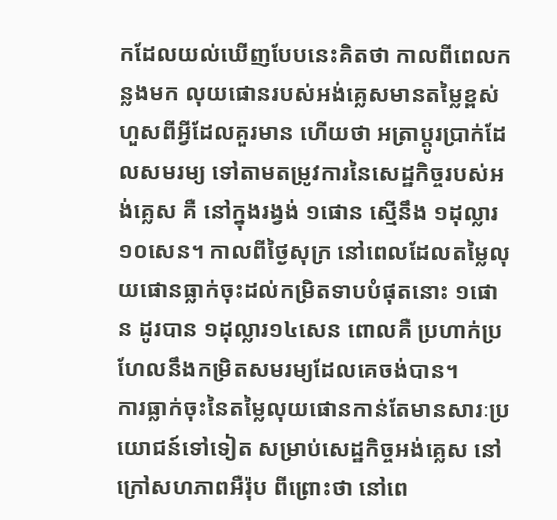កដែលយល់ឃើញបែបនេះគិតថា កាលពីពេលកន្លងមក លុយផោនរបស់អង់គ្លេសមានតម្លៃខ្ពស់ហួសពីអ្វីដែលគួរមាន ហើយថា អត្រាប្តូរប្រាក់ដែលសមរម្យ ទៅតាមតម្រូវការនៃសេដ្ឋកិច្ចរបស់អង់គ្លេស គឺ នៅក្នុងរង្វង់ ១ផោន ស្មើនឹង ១ដុល្លារ១០សេន។ កាលពីថ្ងៃសុក្រ នៅពេលដែលតម្លៃលុយផោនធ្លាក់ចុះដល់កម្រិតទាបបំផុតនោះ ១ផោន ដូរបាន ១ដុល្លារ១៤សេន ពោលគឺ ប្រហាក់ប្រហែលនឹងកម្រិតសមរម្យដែលគេចង់បាន។
ការធ្លាក់ចុះនៃតម្លៃលុយផោនកាន់តែមានសារៈប្រយោជន៍ទៅទៀត សម្រាប់សេដ្ឋកិច្ចអង់គ្លេស នៅក្រៅសហភាពអឺរ៉ុប ពីព្រោះថា នៅពេ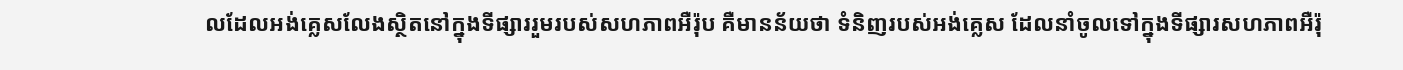លដែលអង់គ្លេសលែងស្ថិតនៅក្នុងទីផ្សាររួមរបស់សហភាពអឺរ៉ុប គឺមានន័យថា ទំនិញរបស់អង់គ្លេស ដែលនាំចូលទៅក្នុងទីផ្សារសហភាពអឺរ៉ុ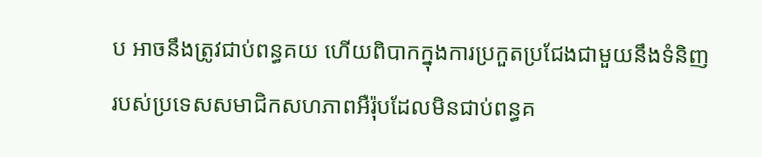ប អាចនឹងត្រូវជាប់ពន្ធគយ ហើយពិបាកក្នុងការប្រកួតប្រជែងជាមួយនឹងទំនិញរបស់ប្រទេសសមាជិកសហភាពអឺរ៉ុបដែលមិនជាប់ពន្ធគ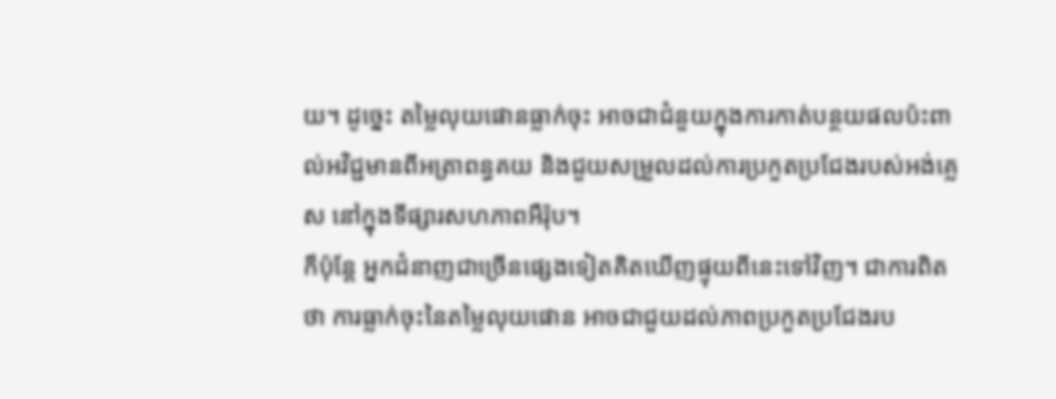យ។ ដូច្នេះ តម្លៃលុយផោនធ្លាក់ចុះ អាចជាជំនួយក្នុងការកាត់បន្ថយផលប៉ះពាល់អវិជ្ជមានពីអត្រាពន្ធគយ និងជួយសម្រួលដល់ការប្រកួតប្រជែងរបស់អង់គ្លេស នៅក្នុងទីផ្សារសហភាពអឺរ៉ុប។
ក៏ប៉ុន្តែ អ្នកជំនាញជាច្រើនផ្សេងទៀតគិតឃើញផ្ទុយពីនេះទៅវិញ។ ជាការពិតថា ការធ្លាក់ចុះនៃតម្លៃលុយផោន អាចជាជួយដល់ភាពប្រកួតប្រជែងរប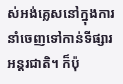ស់អង់គ្លេសនៅក្នុងការនាំចេញទៅកាន់ទីផ្សារអន្តរជាតិ។ ក៏ប៉ុ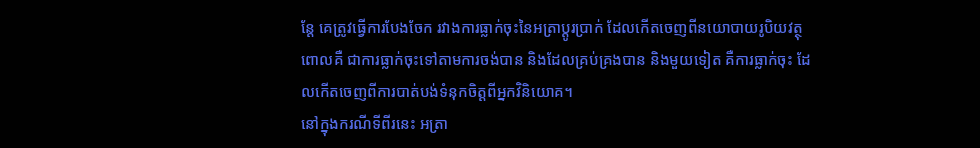ន្តែ គេត្រូវធ្វើការបែងចែក រវាងការធ្លាក់ចុះនៃអត្រាប្តូរប្រាក់ ដែលកើតចេញពីនយោបាយរូបិយវត្ថុ ពោលគឺ ជាការធ្លាក់ចុះទៅតាមការចង់បាន និងដែលគ្រប់គ្រងបាន និងមួយទៀត គឺការធ្លាក់ចុះ ដែលកើតចេញពីការបាត់បង់ទំនុកចិត្តពីអ្នកវិនិយោគ។
នៅក្នុងករណីទីពីរនេះ អត្រា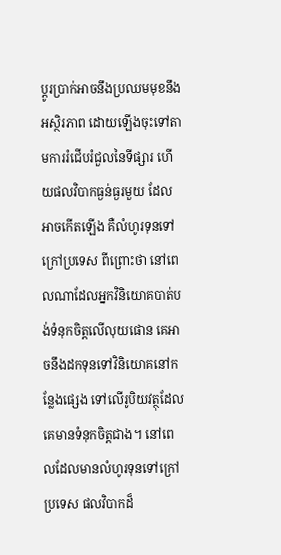ប្តូរប្រាក់អាចនឹងប្រឈមមុខនឹងអស្ថិរភាព ដោយឡើងចុះទៅតាមការរំជើបរំជួលនៃទីផ្សារ ហើយផលវិបាកធ្ងន់ធ្ងរមួយ ដែលអាចកើតឡើង គឺលំហូរទុនទៅក្រៅប្រទេស ពីព្រោះថា នៅពេលណាដែលអ្នកវិនិយោគបាត់បង់ទំនុកចិត្តលើលុយផោន គេអាចនឹងដកទុនទៅវិនិយោគនៅកន្លែងផ្សេង ទៅលើរូបិយវត្ថុដែលគេមានទំនុកចិត្តជាង។ នៅពេលដែលមានលំហូរទុនទៅក្រៅប្រទេស ផលវិបាកដ៏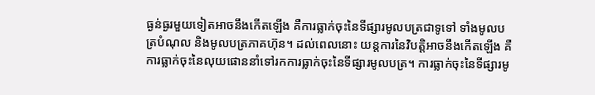ធ្ងន់ធ្ងរមួយទៀតអាចនឹងកើតឡើង គឺការធ្លាក់ចុះនៃទីផ្សារមូលបត្រជាទូទៅ ទាំងមូលបត្របំណុល និងមូលបត្រភាគហ៊ុន។ ដល់ពេលនោះ យន្តការនៃវិបត្តិអាចនឹងកើតឡើង គឺការធ្លាក់ចុះនៃលុយផោននាំទៅរកការធ្លាក់ចុះនៃទីផ្សារមូលបត្រ។ ការធ្លាក់ចុះនៃទីផ្សារមូ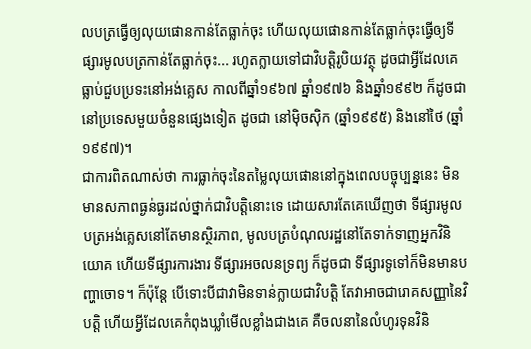លបត្រធ្វើឲ្យលុយផោនកាន់តែធ្លាក់ចុះ ហើយលុយផោនកាន់តែធ្លាក់ចុះធ្វើឲ្យទីផ្សារមូលបត្រកាន់តែធ្លាក់ចុះ... រហូតក្លាយទៅជាវិបត្តិរូបិយវត្ថុ ដូចជាអ្វីដែលគេធ្លាប់ជួបប្រទះនៅអង់គ្លេស កាលពីឆ្នាំ១៩៦៧ ឆ្នាំ១៩៧៦ និងឆ្នាំ១៩៩២ ក៏ដូចជា នៅប្រទេសមួយចំនួនផ្សេងទៀត ដូចជា នៅម៉ិចស៊ិក (ឆ្នាំ១៩៩៥) និងនៅថៃ (ឆ្នាំ១៩៩៧)។
ជាការពិតណាស់ថា ការធ្លាក់ចុះនៃតម្លៃលុយផោននៅក្នុងពេលបច្ចុប្បន្ននេះ មិនមានសភាពធ្ងន់ធ្ងរដល់ថ្នាក់ជាវិបត្តិនោះទេ ដោយសារតែគេឃើញថា ទីផ្សារមូលបត្រអង់គ្លេសនៅតែមានស្ថិរភាព, មូលបត្របំណុលរដ្ឋនៅតែទាក់ទាញអ្នកវិនិយោគ ហើយទីផ្សារការងារ ទីផ្សារអចលនទ្រព្យ ក៏ដូចជា ទីផ្សារទូទៅក៏មិនមានបញ្ហាចោទ។ ក៏ប៉ុន្តែ បើទោះបីជាវាមិនទាន់ក្លាយជាវិបត្តិ តែវាអាចជារោគសញ្ញានៃវិបត្តិ ហើយអ្វីដែលគេកំពុងឃ្លាំមើលខ្លាំងជាងគេ គឺចលនានៃលំហូរទុនវិនិ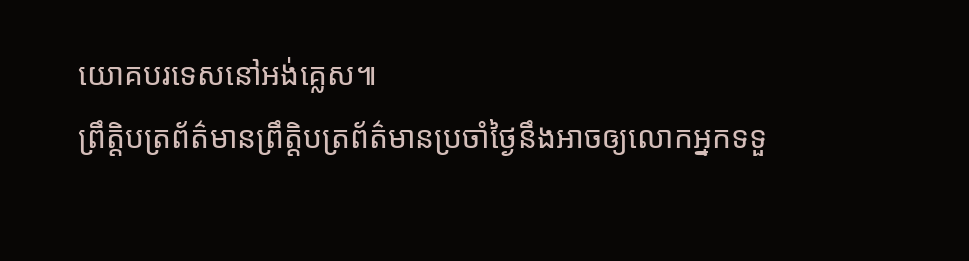យោគបរទេសនៅអង់គ្លេស៕
ព្រឹត្តិបត្រព័ត៌មានព្រឹត្តិបត្រព័ត៌មានប្រចាំថ្ងៃនឹងអាចឲ្យលោកអ្នកទទួ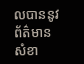លបាននូវព័ត៌មានសំខា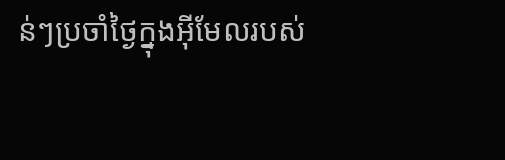ន់ៗប្រចាំថ្ងៃក្នុងអ៊ីមែលរបស់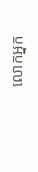លោកអ្នក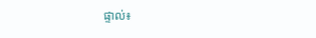ផ្ទាល់៖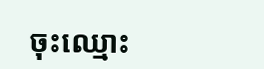ចុះឈ្មោះ